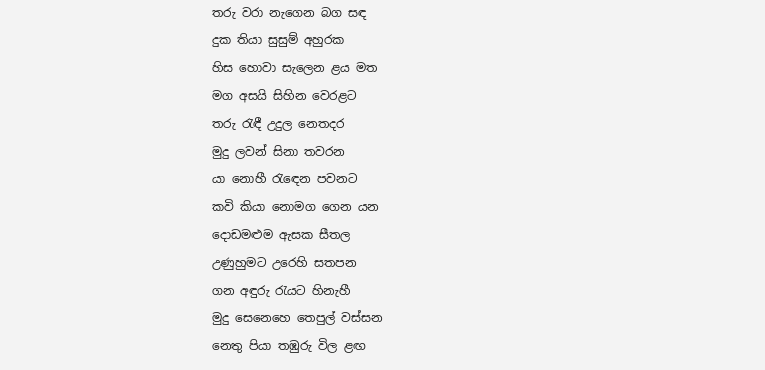තරු වරා නැගෙන බග සඳ
දුක තියා සුසුම් අහුරක
හිස හොවා සැලෙන ළය මත
මග අසයි සිහින වෙරළට
තරු රැඳී උදුල නෙතදර
මුදු ලවන් සිනා තවරන
යා නොහී රැඳෙන පවනට
කවි කියා නොමග ගෙන යන
දොඩමළුම ඇසක සීතල
උණුහුමට උරෙහි සතපන
ගන අඳුරු රැයට හිනැහී
මුදු සෙනෙහෙ තෙපුල් වස්සන
නෙතු පියා තඹුරු විල ළඟ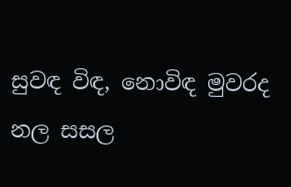සුවඳ විඳ, නොවිඳ මුවරද
නල සසල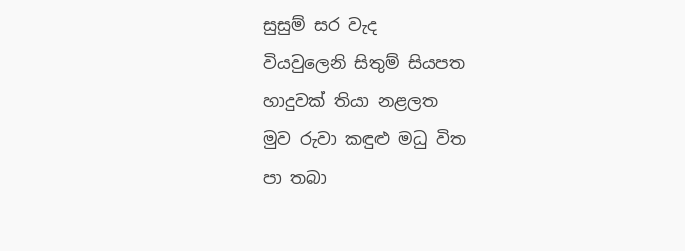සුසුම් සර වැද
වියවුලෙනි සිතුම් සියපත
හාදුවක් තියා නළලත
මුව රුවා කඳුළු මධු විත
පා තබා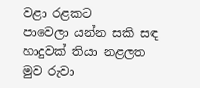වළා රළකට
පාවෙලා යන්න සකි සඳ
හාදුවක් තියා නළලත
මුව රුවා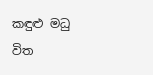කඳුළු මධු විත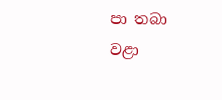පා තබා වළා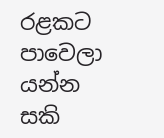රළකට
පාවෙලා යන්න සකි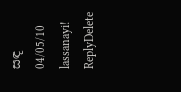සඳ
04/05/10
lassanayi!
ReplyDelete